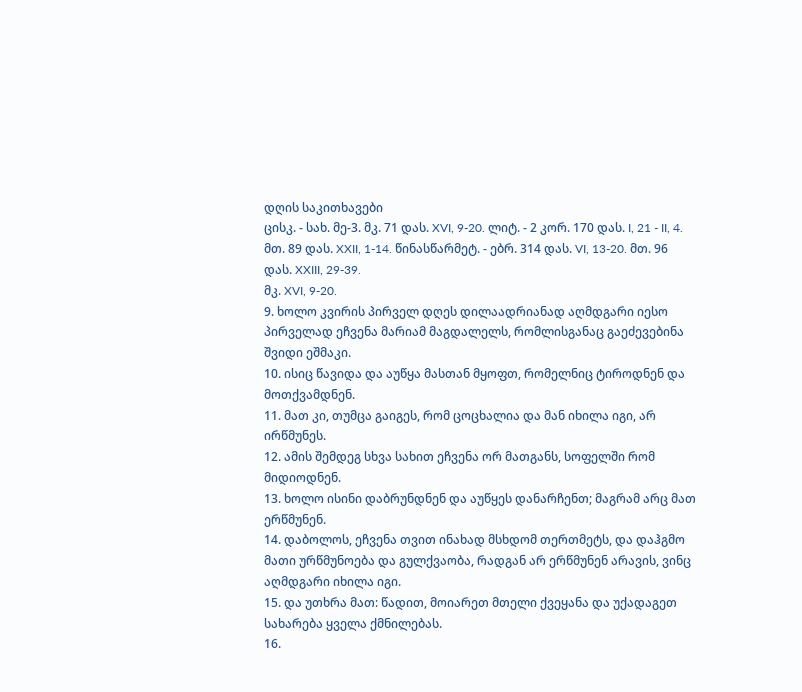დღის საკითხავები
ცისკ. - სახ. მე-3. მკ. 71 დას. XVI, 9-20. ლიტ. - 2 კორ. 170 დას. I, 21 - II, 4. მთ. 89 დას. XXII, 1-14. წინასწარმეტ. - ებრ. 314 დას. VI, 13-20. მთ. 96 დას. XXIII, 29-39.
მკ. XVI, 9-20.
9. ხოლო კვირის პირველ დღეს დილაადრიანად აღმდგარი იესო პირველად ეჩვენა მარიამ მაგდალელს, რომლისგანაც გაეძევებინა შვიდი ეშმაკი.
10. ისიც წავიდა და აუწყა მასთან მყოფთ, რომელნიც ტიროდნენ და მოთქვამდნენ.
11. მათ კი, თუმცა გაიგეს, რომ ცოცხალია და მან იხილა იგი, არ ირწმუნეს.
12. ამის შემდეგ სხვა სახით ეჩვენა ორ მათგანს, სოფელში რომ მიდიოდნენ.
13. ხოლო ისინი დაბრუნდნენ და აუწყეს დანარჩენთ; მაგრამ არც მათ ერწმუნენ.
14. დაბოლოს, ეჩვენა თვით ინახად მსხდომ თერთმეტს, და დაჰგმო მათი ურწმუნოება და გულქვაობა, რადგან არ ერწმუნენ არავის, ვინც აღმდგარი იხილა იგი.
15. და უთხრა მათ: წადით, მოიარეთ მთელი ქვეყანა და უქადაგეთ სახარება ყველა ქმნილებას.
16.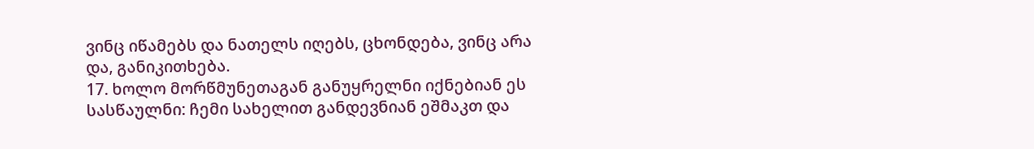ვინც იწამებს და ნათელს იღებს, ცხონდება, ვინც არა და, განიკითხება.
17. ხოლო მორწმუნეთაგან განუყრელნი იქნებიან ეს სასწაულნი: ჩემი სახელით განდევნიან ეშმაკთ და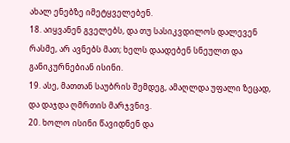ახალ ენებზე იმეტყველებენ.
18. აიყვანენ გველებს, და თუ სასიკვდილოს დალევენ რასმე, არ ავნებს მათ; ხელს დაადებენ სნეულთ და განიკურნებიან ისინი.
19. ასე, მათთან საუბრის შემდეგ, ამაღლდა უფალი ზეცად, და დაჯდა ღმრთის მარჯვნივ.
20. ხოლო ისინი წავიდნენ და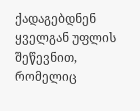ქადაგებდნენ ყველგან უფლის შეწევნით, რომელიც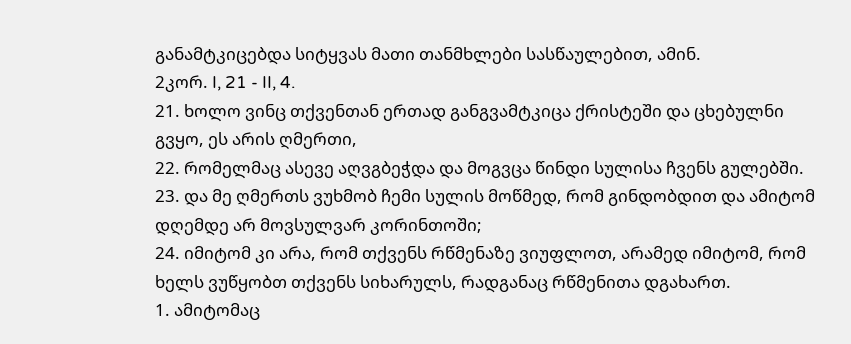განამტკიცებდა სიტყვას მათი თანმხლები სასწაულებით, ამინ.
2კორ. I, 21 - II, 4.
21. ხოლო ვინც თქვენთან ერთად განგვამტკიცა ქრისტეში და ცხებულნი გვყო, ეს არის ღმერთი,
22. რომელმაც ასევე აღვგბეჭდა და მოგვცა წინდი სულისა ჩვენს გულებში.
23. და მე ღმერთს ვუხმობ ჩემი სულის მოწმედ, რომ გინდობდით და ამიტომ დღემდე არ მოვსულვარ კორინთოში;
24. იმიტომ კი არა, რომ თქვენს რწმენაზე ვიუფლოთ, არამედ იმიტომ, რომ ხელს ვუწყობთ თქვენს სიხარულს, რადგანაც რწმენითა დგახართ.
1. ამიტომაც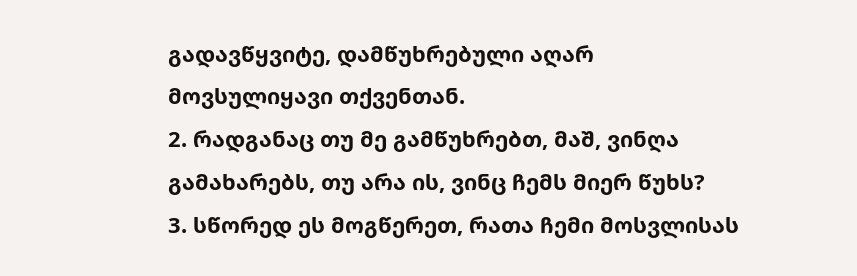გადავწყვიტე, დამწუხრებული აღარ მოვსულიყავი თქვენთან.
2. რადგანაც თუ მე გამწუხრებთ, მაშ, ვინღა გამახარებს, თუ არა ის, ვინც ჩემს მიერ წუხს?
3. სწორედ ეს მოგწერეთ, რათა ჩემი მოსვლისას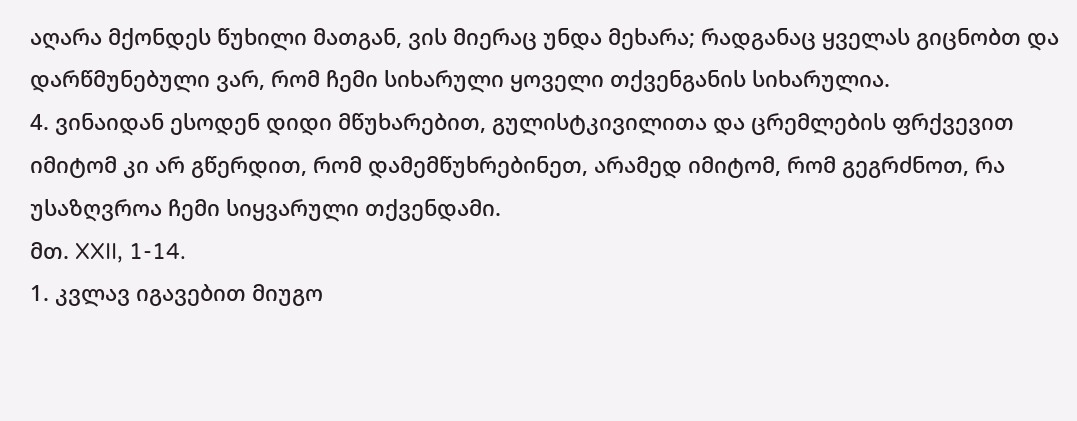აღარა მქონდეს წუხილი მათგან, ვის მიერაც უნდა მეხარა; რადგანაც ყველას გიცნობთ და დარწმუნებული ვარ, რომ ჩემი სიხარული ყოველი თქვენგანის სიხარულია.
4. ვინაიდან ესოდენ დიდი მწუხარებით, გულისტკივილითა და ცრემლების ფრქვევით იმიტომ კი არ გწერდით, რომ დამემწუხრებინეთ, არამედ იმიტომ, რომ გეგრძნოთ, რა უსაზღვროა ჩემი სიყვარული თქვენდამი.
მთ. XXII, 1-14.
1. კვლავ იგავებით მიუგო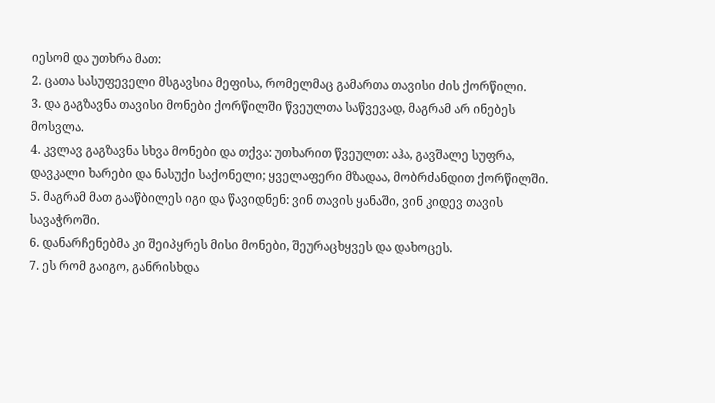იესომ და უთხრა მათ:
2. ცათა სასუფეველი მსგავსია მეფისა, რომელმაც გამართა თავისი ძის ქორწილი.
3. და გაგზავნა თავისი მონები ქორწილში წვეულთა საწვევად, მაგრამ არ ინებეს მოსვლა.
4. კვლავ გაგზავნა სხვა მონები და თქვა: უთხარით წვეულთ: აჰა, გავშალე სუფრა, დავკალი ხარები და ნასუქი საქონელი; ყველაფერი მზადაა, მობრძანდით ქორწილში.
5. მაგრამ მათ გააწბილეს იგი და წავიდნენ: ვინ თავის ყანაში, ვინ კიდევ თავის სავაჭროში.
6. დანარჩენებმა კი შეიპყრეს მისი მონები, შეურაცხყვეს და დახოცეს.
7. ეს რომ გაიგო, განრისხდა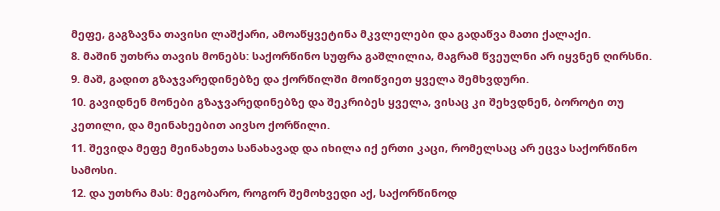მეფე, გაგზავნა თავისი ლაშქარი, ამოაწყვეტინა მკვლელები და გადაწვა მათი ქალაქი.
8. მაშინ უთხრა თავის მონებს: საქორწინო სუფრა გაშლილია, მაგრამ წვეულნი არ იყვნენ ღირსნი.
9. მაშ, გადით გზაჯვარედინებზე და ქორწილში მოიწვიეთ ყველა შემხვდური.
10. გავიდნენ მონები გზაჯვარედინებზე და შეკრიბეს ყველა, ვისაც კი შეხვდნენ, ბოროტი თუ კეთილი, და მეინახეებით აივსო ქორწილი.
11. შევიდა მეფე მეინახეთა სანახავად და იხილა იქ ერთი კაცი, რომელსაც არ ეცვა საქორწინო სამოსი.
12. და უთხრა მას: მეგობარო, როგორ შემოხვედი აქ, საქორწინოდ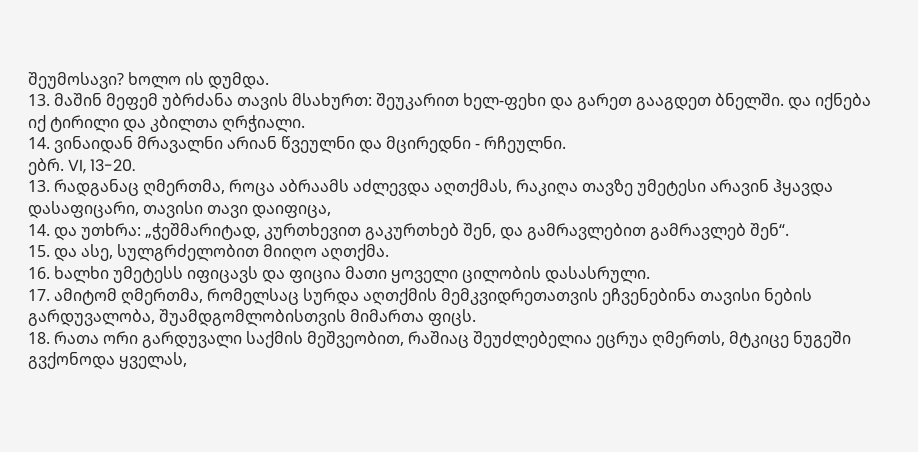შეუმოსავი? ხოლო ის დუმდა.
13. მაშინ მეფემ უბრძანა თავის მსახურთ: შეუკარით ხელ-ფეხი და გარეთ გააგდეთ ბნელში. და იქნება იქ ტირილი და კბილთა ღრჭიალი.
14. ვინაიდან მრავალნი არიან წვეულნი და მცირედნი - რჩეულნი.
ებრ. VI, 13-20.
13. რადგანაც ღმერთმა, როცა აბრაამს აძლევდა აღთქმას, რაკიღა თავზე უმეტესი არავინ ჰყავდა დასაფიცარი, თავისი თავი დაიფიცა,
14. და უთხრა: „ჭეშმარიტად, კურთხევით გაკურთხებ შენ, და გამრავლებით გამრავლებ შენ“.
15. და ასე, სულგრძელობით მიიღო აღთქმა.
16. ხალხი უმეტესს იფიცავს და ფიცია მათი ყოველი ცილობის დასასრული.
17. ამიტომ ღმერთმა, რომელსაც სურდა აღთქმის მემკვიდრეთათვის ეჩვენებინა თავისი ნების გარდუვალობა, შუამდგომლობისთვის მიმართა ფიცს.
18. რათა ორი გარდუვალი საქმის მეშვეობით, რაშიაც შეუძლებელია ეცრუა ღმერთს, მტკიცე ნუგეში გვქონოდა ყველას,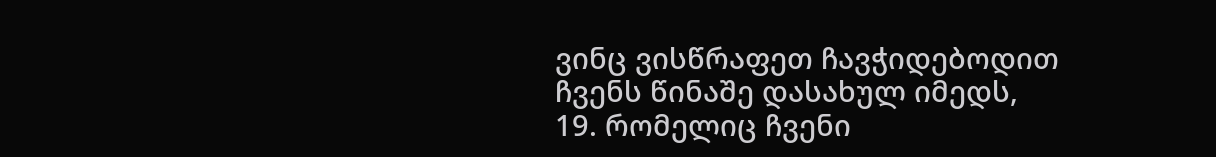ვინც ვისწრაფეთ ჩავჭიდებოდით ჩვენს წინაშე დასახულ იმედს,
19. რომელიც ჩვენი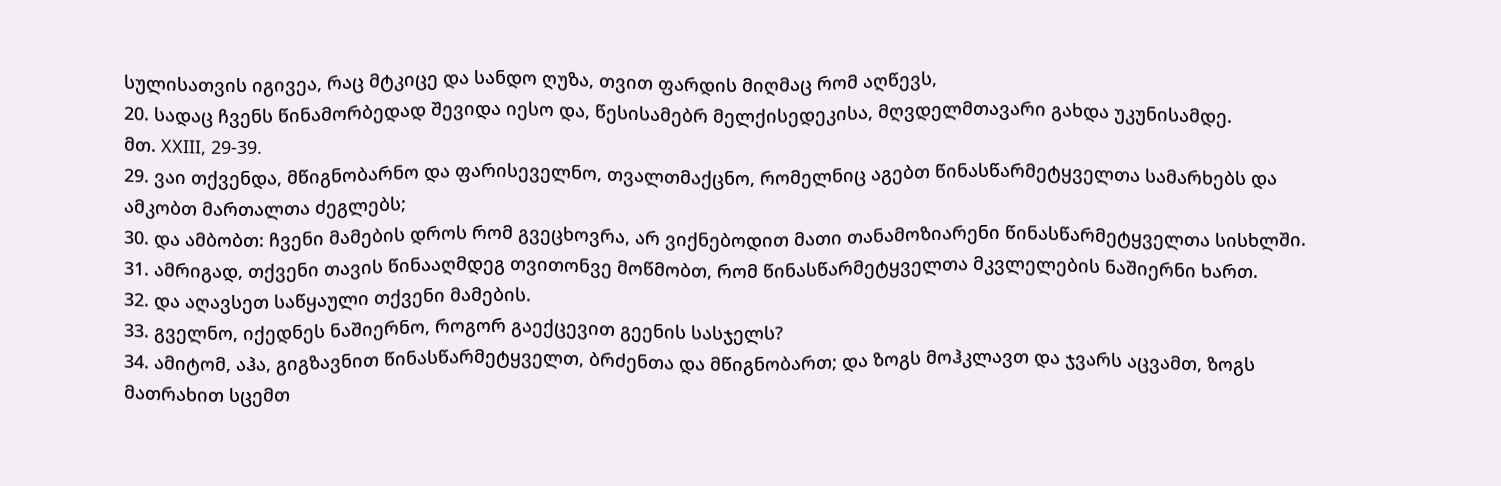სულისათვის იგივეა, რაც მტკიცე და სანდო ღუზა, თვით ფარდის მიღმაც რომ აღწევს,
20. სადაც ჩვენს წინამორბედად შევიდა იესო და, წესისამებრ მელქისედეკისა, მღვდელმთავარი გახდა უკუნისამდე.
მთ. XXIII, 29-39.
29. ვაი თქვენდა, მწიგნობარნო და ფარისეველნო, თვალთმაქცნო, რომელნიც აგებთ წინასწარმეტყველთა სამარხებს და ამკობთ მართალთა ძეგლებს;
30. და ამბობთ: ჩვენი მამების დროს რომ გვეცხოვრა, არ ვიქნებოდით მათი თანამოზიარენი წინასწარმეტყველთა სისხლში.
31. ამრიგად, თქვენი თავის წინააღმდეგ თვითონვე მოწმობთ, რომ წინასწარმეტყველთა მკვლელების ნაშიერნი ხართ.
32. და აღავსეთ საწყაული თქვენი მამების.
33. გველნო, იქედნეს ნაშიერნო, როგორ გაექცევით გეენის სასჯელს?
34. ამიტომ, აჰა, გიგზავნით წინასწარმეტყველთ, ბრძენთა და მწიგნობართ; და ზოგს მოჰკლავთ და ჯვარს აცვამთ, ზოგს მათრახით სცემთ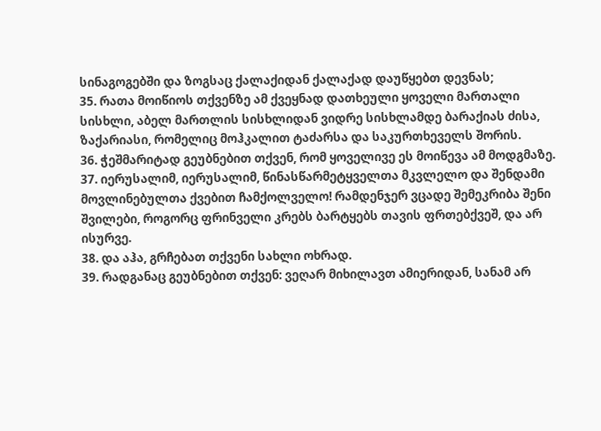სინაგოგებში და ზოგსაც ქალაქიდან ქალაქად დაუწყებთ დევნას;
35. რათა მოიწიოს თქვენზე ამ ქვეყნად დათხეული ყოველი მართალი სისხლი, აბელ მართლის სისხლიდან ვიდრე სისხლამდე ბარაქიას ძისა, ზაქარიასი, რომელიც მოჰკალით ტაძარსა და საკურთხეველს შორის.
36. ჭეშმარიტად გეუბნებით თქვენ, რომ ყოველივე ეს მოიწევა ამ მოდგმაზე.
37. იერუსალიმ, იერუსალიმ, წინასწარმეტყველთა მკვლელო და შენდამი მოვლინებულთა ქვებით ჩამქოლველო! რამდენჯერ ვცადე შემეკრიბა შენი შვილები, როგორც ფრინველი კრებს ბარტყებს თავის ფრთებქვეშ, და არ ისურვე.
38. და აჰა, გრჩებათ თქვენი სახლი ოხრად.
39. რადგანაც გეუბნებით თქვენ: ვეღარ მიხილავთ ამიერიდან, სანამ არ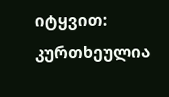იტყვით: კურთხეულია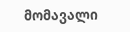მომავალი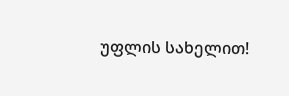უფლის სახელით!